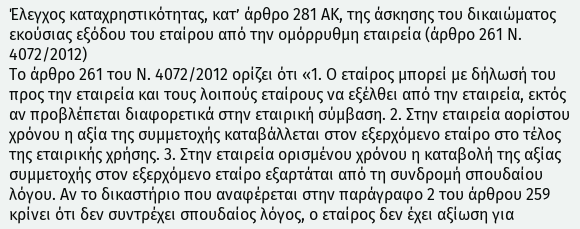Έλεγχος καταχρηστικότητας, κατ’ άρθρο 281 ΑΚ, της άσκησης του δικαιώματος εκούσιας εξόδου του εταίρου από την ομόρρυθμη εταιρεία (άρθρο 261 Ν. 4072/2012)
Το άρθρο 261 του Ν. 4072/2012 ορίζει ότι «1. Ο εταίρος μπορεί με δήλωσή του προς την εταιρεία και τους λοιπούς εταίρους να εξέλθει από την εταιρεία, εκτός αν προβλέπεται διαφορετικά στην εταιρική σύμβαση. 2. Στην εταιρεία αορίστου χρόνου η αξία της συμμετοχής καταβάλλεται στον εξερχόμενο εταίρο στο τέλος της εταιρικής χρήσης. 3. Στην εταιρεία ορισμένου χρόνου η καταβολή της αξίας συμμετοχής στον εξερχόμενο εταίρο εξαρτάται από τη συνδρομή σπουδαίου λόγου. Αν το δικαστήριο που αναφέρεται στην παράγραφο 2 του άρθρου 259 κρίνει ότι δεν συντρέχει σπουδαίος λόγος, ο εταίρος δεν έχει αξίωση για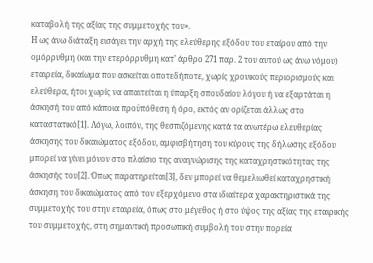καταβολή της αξίας της συμμετοχής του».
Η ως άνω διάταξη εισάγει την αρχή της ελεύθερης εξόδου του εταίρου από την ομόρρυθμη (και την ετερόρρυθμη κατ’ άρθρο 271 παρ. 2 του αυτού ως άνω νόμου) εταιρεία, δικαίωμα που ασκείται οποτεδήποτε, χωρίς χρονικούς περιορισμούς και ελεύθερα, ήτοι χωρίς να απαιτείται η ύπαρξη σπουδαίου λόγου ή να εξαρτάται η άσκησή του από κάποια προϋπόθεση ή όρο, εκτός αν ορίζεται άλλως στο καταστατικό[1]. Λόγω, λοιπόν, της θεσπιζόμενης κατά τα ανωτέρω ελευθερίας άσκησης του δικαιώματος εξόδου, αμφισβήτηση του κύρους της δήλωσης εξόδου μπορεί να γίνει μόνον στο πλαίσιο της αναγνώρισης της καταχρηστικότητας της άσκησής του[2]. Όπως παρατηρείται[3], δεν μπορεί να θεμελιωθεί καταχρηστική άσκηση του δικαιώματος από τον εξερχόμενο στα ιδιαίτερα χαρακτηριστικά της συμμετοχής του στην εταιρεία, όπως στο μέγεθος ή στο ύψος της αξίας της εταιρικής του συμμετοχής, στη σημαντική προσωπική συμβολή του στην πορεία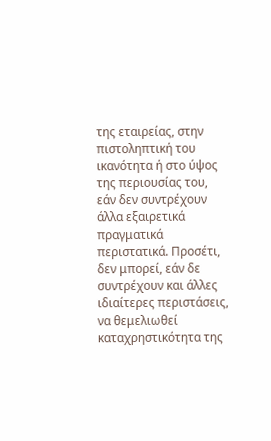της εταιρείας, στην πιστοληπτική του ικανότητα ή στο ύψος της περιουσίας του, εάν δεν συντρέχουν άλλα εξαιρετικά πραγματικά περιστατικά. Προσέτι, δεν μπορεί, εάν δε συντρέχουν και άλλες ιδιαίτερες περιστάσεις, να θεμελιωθεί καταχρηστικότητα της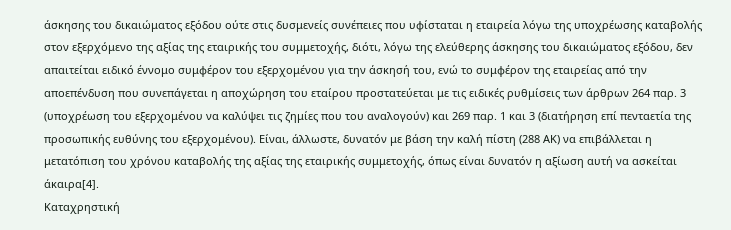άσκησης του δικαιώματος εξόδου ούτε στις δυσμενείς συνέπειες που υφίσταται η εταιρεία λόγω της υποχρέωσης καταβολής στον εξερχόμενο της αξίας της εταιρικής του συμμετοχής, διότι, λόγω της ελεύθερης άσκησης του δικαιώματος εξόδου, δεν απαιτείται ειδικό έννομο συμφέρον του εξερχομένου για την άσκησή του, ενώ το συμφέρον της εταιρείας από την αποεπένδυση που συνεπάγεται η αποχώρηση του εταίρου προστατεύεται με τις ειδικές ρυθμίσεις των άρθρων 264 παρ. 3 (υποχρέωση του εξερχομένου να καλύψει τις ζημίες που του αναλογούν) και 269 παρ. 1 και 3 (διατήρηση επί πενταετία της προσωπικής ευθύνης του εξερχομένου). Είναι, άλλωστε, δυνατόν με βάση την καλή πίστη (288 ΑΚ) να επιβάλλεται η μετατόπιση του χρόνου καταβολής της αξίας της εταιρικής συμμετοχής, όπως είναι δυνατόν η αξίωση αυτή να ασκείται άκαιρα[4].
Καταχρηστική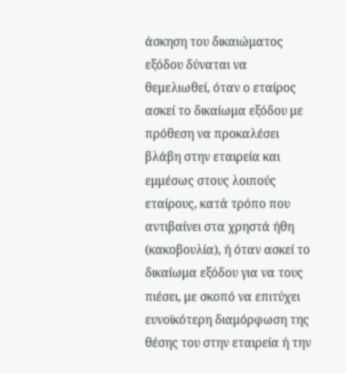άσκηση του δικαιώματος εξόδου δύναται να θεμελιωθεί, όταν ο εταίρος ασκεί το δικαίωμα εξόδου με πρόθεση να προκαλέσει βλάβη στην εταιρεία και εμμέσως στους λοιπούς εταίρους, κατά τρόπο που αντιβαίνει στα χρηστά ήθη (κακοβουλία), ή όταν ασκεί το δικαίωμα εξόδου για να τους πιέσει, με σκοπό να επιτύχει ευνοϊκότερη διαμόρφωση της θέσης του στην εταιρεία ή την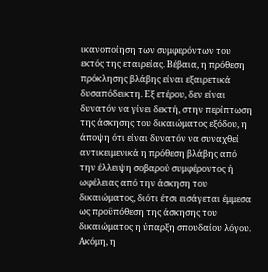ικανοποίηση των συμφερόντων του εκτός της εταιρείας. Βέβαια, η πρόθεση πρόκλησης βλάβης είναι εξαιρετικά δυσαπόδεικτη. Εξ ετέρου, δεν είναι δυνατόν να γίνει δεκτή, στην περίπτωση της άσκησης του δικαιώματος εξόδου, η άποψη ότι είναι δυνατόν να συναχθεί αντικειμενικά η πρόθεση βλάβης από την έλλειψη σοβαρού συμφέροντος ή ωφέλειας από την άσκηση του δικαιώματος, διότι έτσι εισάγεται έμμεσα ως προϋπόθεση της άσκησης του δικαιώματος η ύπαρξη σπουδαίου λόγου. Ακόμη, η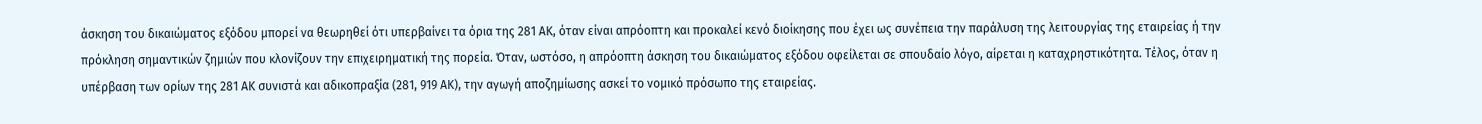άσκηση του δικαιώματος εξόδου μπορεί να θεωρηθεί ότι υπερβαίνει τα όρια της 281 ΑΚ, όταν είναι απρόοπτη και προκαλεί κενό διοίκησης που έχει ως συνέπεια την παράλυση της λειτουργίας της εταιρείας ή την πρόκληση σημαντικών ζημιών που κλονίζουν την επιχειρηματική της πορεία. Όταν, ωστόσο, η απρόοπτη άσκηση του δικαιώματος εξόδου οφείλεται σε σπουδαίο λόγο, αίρεται η καταχρηστικότητα. Τέλος, όταν η υπέρβαση των ορίων της 281 ΑΚ συνιστά και αδικοπραξία (281, 919 ΑΚ), την αγωγή αποζημίωσης ασκεί το νομικό πρόσωπο της εταιρείας.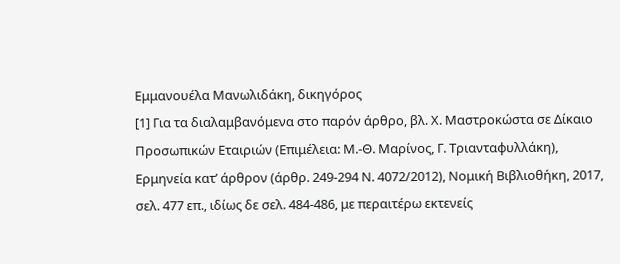Εμμανουέλα Μανωλιδάκη, δικηγόρος
[1] Για τα διαλαμβανόμενα στο παρόν άρθρο, βλ. Χ. Μαστροκώστα σε Δίκαιο Προσωπικών Εταιριών (Επιμέλεια: Μ.-Θ. Μαρίνος, Γ. Τριανταφυλλάκη), Ερμηνεία κατ’ άρθρον (άρθρ. 249-294 Ν. 4072/2012), Νομική Βιβλιοθήκη, 2017, σελ. 477 επ., ιδίως δε σελ. 484-486, με περαιτέρω εκτενείς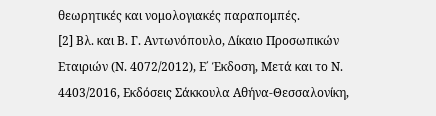θεωρητικές και νομολογιακές παραπομπές.
[2] Βλ. και Β. Γ. Αντωνόπουλο, Δίκαιο Προσωπικών Εταιριών (Ν. 4072/2012), Ε΄ Έκδοση, Μετά και το Ν. 4403/2016, Εκδόσεις Σάκκουλα Αθήνα-Θεσσαλονίκη,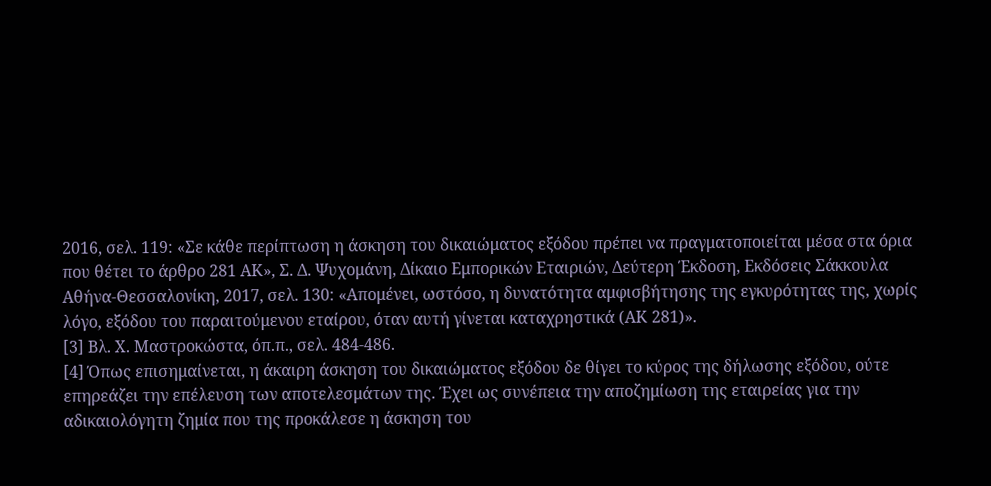2016, σελ. 119: «Σε κάθε περίπτωση η άσκηση του δικαιώματος εξόδου πρέπει να πραγματοποιείται μέσα στα όρια που θέτει το άρθρο 281 ΑΚ», Σ. Δ. Ψυχομάνη, Δίκαιο Εμπορικών Εταιριών, Δεύτερη Έκδοση, Εκδόσεις Σάκκουλα Αθήνα-Θεσσαλονίκη, 2017, σελ. 130: «Απομένει, ωστόσο, η δυνατότητα αμφισβήτησης της εγκυρότητας της, χωρίς λόγο, εξόδου του παραιτούμενου εταίρου, όταν αυτή γίνεται καταχρηστικά (ΑΚ 281)».
[3] Βλ. Χ. Μαστροκώστα, όπ.π., σελ. 484-486.
[4] Όπως επισημαίνεται, η άκαιρη άσκηση του δικαιώματος εξόδου δε θίγει το κύρος της δήλωσης εξόδου, ούτε επηρεάζει την επέλευση των αποτελεσμάτων της. Έχει ως συνέπεια την αποζημίωση της εταιρείας για την αδικαιολόγητη ζημία που της προκάλεσε η άσκηση του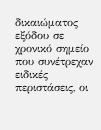δικαιώματος εξόδου σε χρονικό σημείο που συνέτρεχαν ειδικές περιστάσεις, οι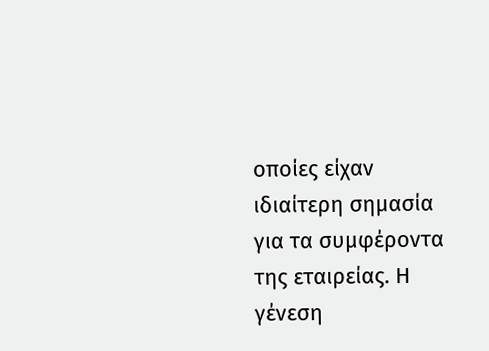οποίες είχαν ιδιαίτερη σημασία για τα συμφέροντα της εταιρείας. Η γένεση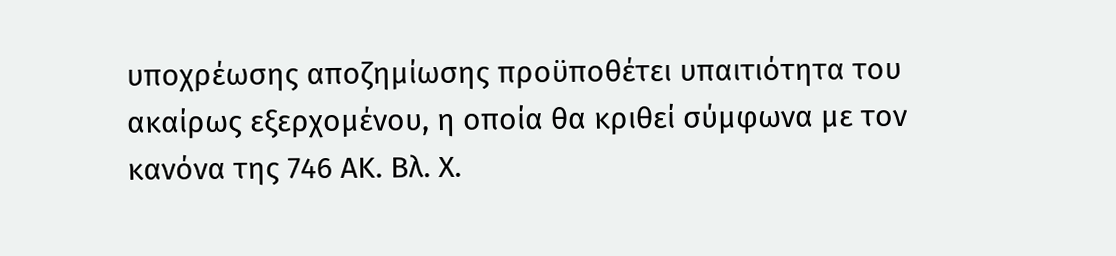υποχρέωσης αποζημίωσης προϋποθέτει υπαιτιότητα του ακαίρως εξερχομένου, η οποία θα κριθεί σύμφωνα με τον κανόνα της 746 ΑΚ. Βλ. Χ.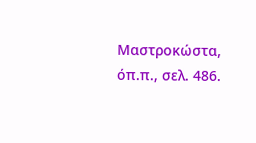Μαστροκώστα, όπ.π., σελ. 486.